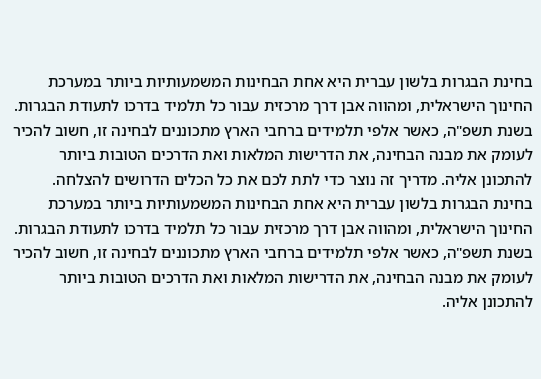בחינת הבגרות בלשון עברית היא אחת הבחינות המשמעותיות ביותר במערכת החינוך הישראלית, ומהווה אבן דרך מרכזית עבור כל תלמיד בדרכו לתעודת הבגרות. בשנת תשפ"ה, כאשר אלפי תלמידים ברחבי הארץ מתכוננים לבחינה זו, חשוב להכיר לעומק את מבנה הבחינה, את הדרישות המלאות ואת הדרכים הטובות ביותר להתכונן אליה. מדריך זה נוצר כדי לתת לכם את כל הכלים הדרושים להצלחה.
בחינת הבגרות בלשון עברית היא אחת הבחינות המשמעותיות ביותר במערכת החינוך הישראלית, ומהווה אבן דרך מרכזית עבור כל תלמיד בדרכו לתעודת הבגרות. בשנת תשפ"ה, כאשר אלפי תלמידים ברחבי הארץ מתכוננים לבחינה זו, חשוב להכיר לעומק את מבנה הבחינה, את הדרישות המלאות ואת הדרכים הטובות ביותר להתכונן אליה.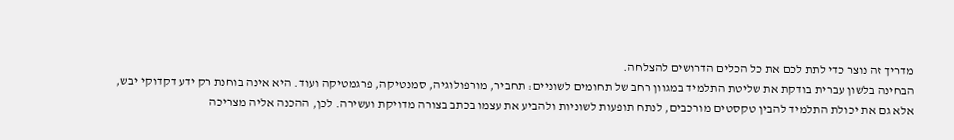מדריך זה נוצר כדי לתת לכם את כל הכלים הדרושים להצלחה.
הבחינה בלשון עברית בודקת את שליטת התלמיד במגוון רחב של תחומים לשוניים: תחביר, מורפולוגיה, סמנטיקה, פרגמטיקה ועוד. היא אינה בוחנת רק ידע דקדוקי יבש, אלא גם את יכולת התלמיד להבין טקסטים מורכבים, לנתח תופעות לשוניות ולהביע את עצמו בכתב בצורה מדויקת ועשירה. לכן, ההכנה אליה מצריכה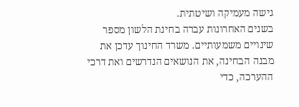גישה מעמיקה ושיטתית.
בשנים האחרונות עברה בחינת הלשון מספר שינויים משמעותיים. משרד החינוך עדכן את מבנה הבחינה, את הנושאים הנדרשים ואת דרכי ההערכה, כדי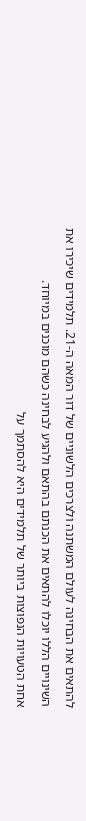להתאים את הבחינה לעולם המשתנה ולצרכים הלשוניים של דור המאה ה-21. תלמידים שיכירו את השינויים הללו יוכלו להתאים את הכנתם בהתאם ולהגיע לבחינה כשהם מוכנים במיוחד.
אחת הטעויות הנפוצות ביותר של תלמידים היא להסתמך על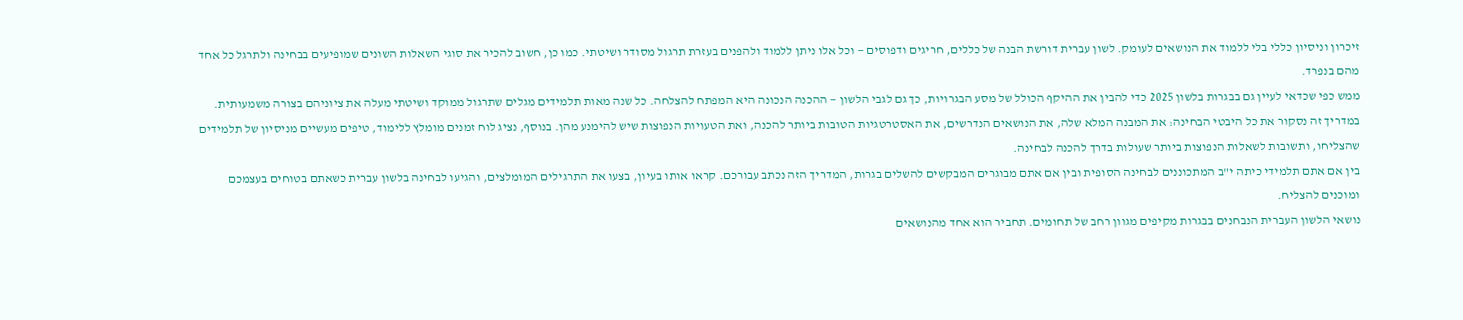זיכרון וניסיון כללי בלי ללמוד את הנושאים לעומק. לשון עברית דורשת הבנה של כללים, חריגים ודפוסים — וכל אלו ניתן ללמוד ולהפנים בעזרת תרגול מסודר ושיטתי. כמו כן, חשוב להכיר את סוגי השאלות השונים שמופיעים בבחינה ולתרגל כל אחד מהם בנפרד.
ממש כפי שכדאי לעיין גם בבגרות בלשון 2025 כדי להבין את ההיקף הכולל של מסע הבגרויות, כך גם לגבי הלשון — ההכנה הנכונה היא המפתח להצלחה. כל שנה מאות תלמידים מגלים שתרגול ממוקד ושיטתי מעלה את ציוניהם בצורה משמעותית.
במדריך זה נסקור את כל היבטי הבחינה: את המבנה המלא שלה, את הנושאים הנדרשים, את האסטרטגיות הטובות ביותר להכנה, ואת הטעויות הנפוצות שיש להימנע מהן. בנוסף, נציג לוח זמנים מומלץ ללימוד, טיפים מעשיים מניסיון של תלמידים שהצליחו, ותשובות לשאלות הנפוצות ביותר שעולות בדרך להכנה לבחינה.
בין אם אתם תלמידי כיתה י"ב המתכוננים לבחינה הסופית ובין אם אתם מבוגרים המבקשים להשלים בגרות, המדריך הזה נכתב עבורכם. קראו אותו בעיון, בצעו את התרגילים המומלצים, והגיעו לבחינה בלשון עברית כשאתם בטוחים בעצמכם ומוכנים להצליח.
נושאי הלשון העברית הנבחנים בבגרות מקיפים מגוון רחב של תחומים. תחביר הוא אחד מהנושאים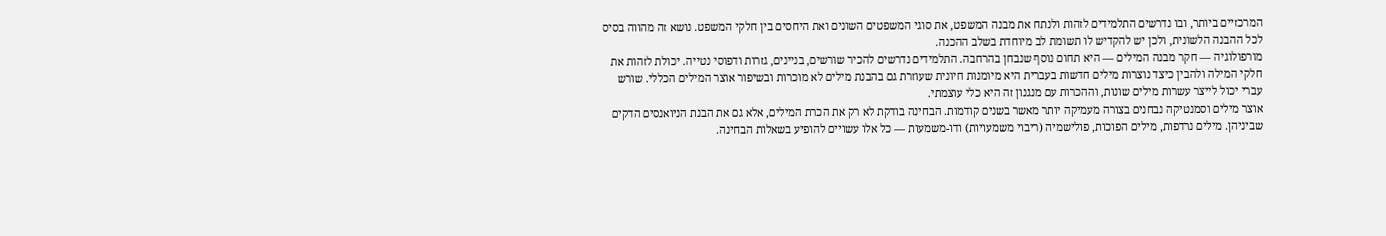המרכזיים ביותר, ובו נדרשים התלמידים לזהות ולנתח את מבנה המשפט, את סוגי המשפטים השונים ואת היחסים בין חלקי המשפט. נושא זה מהווה בסיס לכל ההבנה הלשונית, ולכן יש להקדיש לו תשומת לב מיוחדת בשלב ההכנה.
מורפולוגיה — חקר מבנה המילים — היא תחום נוסף שנבחן בהרחבה. התלמידים נדרשים להכיר שורשים, בניינים, גזרות ודפוסי נטייה. יכולת לזהות את חלקי המילה ולהבין כיצד נוצרות מילים חדשות בעברית היא מיומנות חיונית שעוזרת גם בהבנת מילים לא מוכרות ובשיפור אוצר המילים הכללי. שורש עברי יכול לייצר עשרות מילים שונות, וההכרות עם מנגנון זה היא כלי עוצמתי.
אוצר מילים וסמנטיקה נבחנים בצורה מעמיקה יותר מאשר בשנים קודמות. הבחינה בודקת לא רק את הכרת המילים, אלא גם את הבנת הניואנסים הדקים שביניהן. מילים נרדפות, מילים הפוכות, פולישמיה (ריבוי משמעויות) ודו-משמעות — כל אלו עשויים להופיע בשאלות הבחינה.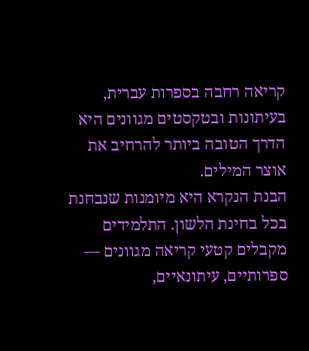קריאה רחבה בספרות עברית, בעיתונות ובטקסטים מגוונים היא הדרך הטובה ביותר להרחיב את אוצר המילים.
הבנת הנקרא היא מיומנות שנבחנת בכל בחינת הלשון. התלמידים מקבלים קטעי קריאה מגוונים — ספרותיים, עיתונאיים,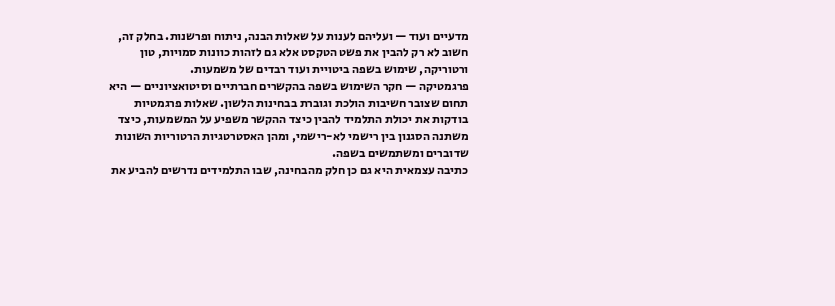מדעיים ועוד — ועליהם לענות על שאלות הבנה, ניתוח ופרשנות. בחלק זה, חשוב לא רק להבין את פשט הטקסט אלא גם לזהות כוונות סמויות, טון ורטוריקה, שימוש בשפה ביטויית ועוד רבדים של משמעות.
פרגמטיקה — חקר השימוש בשפה בהקשרים חברתיים וסיטואציוניים — היא תחום שצובר חשיבות הולכת וגוברת בבחינות הלשון. שאלות פרגמטיות בודקות את יכולת התלמיד להבין כיצד ההקשר משפיע על המשמעות, כיצד משתנה הסגנון בין רישמי לא-רישמי, ומהן האסטרטגיות הרטוריות השונות שדוברים ומשתמשים בשפה.
כתיבה עצמאית היא גם כן חלק מהבחינה, שבו התלמידים נדרשים להביע את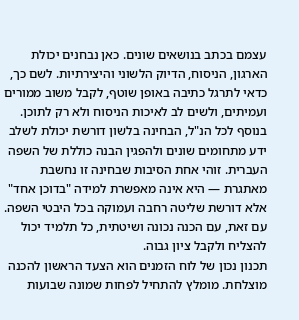עצמם בכתב בנושאים שונים. כאן נבחנים יכולת הארגון, הניסוח, הדיוק הלשוני והיצירתיות. לשם כך, כדאי לתרגל כתיבה באופן שוטף, לקבל משוב ממורים ועמיתים, ולשים לב לאיכות הניסוח ולא רק לתוכן.
בנוסף לכל הנ"ל, הבחינה בלשון דורשת יכולת לשלב ידע מתחומים שונים ולהפגין הבנה כוללת של השפה העברית. זוהי אחת הסיבות שבחינה זו נחשבת מאתגרת — היא אינה מאפשרת למידה "בדוכן אחד" אלא דורשת שליטה רחבה ועמוקה בכל היבטי השפה. עם זאת, עם הכנה נכונה ושיטתית, כל תלמיד יכול להצליח ולקבל ציון גבוה.
תכנון נכון של לוח הזמנים הוא הצעד הראשון להכנה מוצלחת. מומלץ להתחיל לפחות שמונה שבועות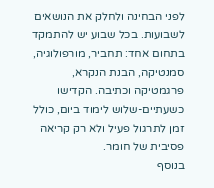לפני הבחינה ולחלק את הנושאים לשבועות. בכל שבוע יש להתמקד בתחום אחד: תחביר, מורפולוגיה, סמנטיקה, הבנת הנקרא, פרגמטיקה וכתיבה. הקדישו כשעתיים-שלוש לימוד ביום, כולל זמן לתרגול פעיל ולא רק קריאה פסיבית של חומר.
בנוסף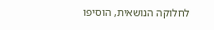לחלוקה הנושאית, הוסיפו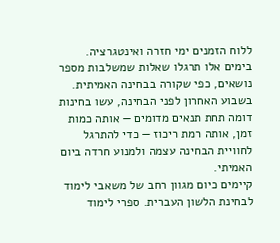ללוח הזמנים ימי חזרה ואינטגרציה. בימים אלו תרגלו שאלות שמשלבות מספר נושאים, כפי שקורה בבחינה האמיתית. בשבוע האחרון לפני הבחינה, עשו בחינות דומה תחת תנאים מדומים — אותה כמות זמן, אותה רמת ריכוז — כדי להתרגל לחוויית הבחינה עצמה ולמנוע חרדה ביום האמיתי.
קיימים כיום מגוון רחב של משאבי לימוד לבחינת הלשון העברית. ספרי לימוד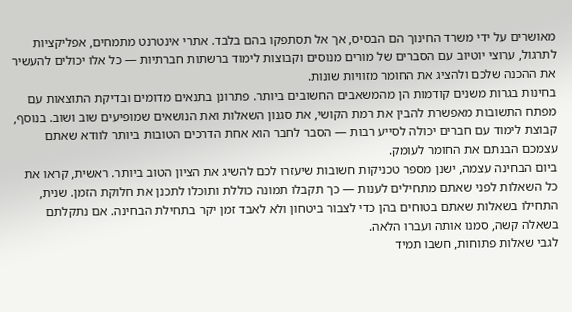מאושרים על ידי משרד החינוך הם הבסיס, אך אל תסתפקו בהם בלבד. אתרי אינטרנט מתמחים, אפליקציות לתרגול, ערוצי יוטיוב עם הסברים של מורים מנוסים וקבוצות לימוד ברשתות חברתיות — כל אלו יכולים להעשיר את ההכנה שלכם ולהציג את החומר מזוויות שונות.
בחינות בגרות משנים קודמות הן מהמשאבים החשובים ביותר. פתרונן בתנאים מדומים ובדיקת התוצאות עם מפתח התשובות מאפשרת להבין את רמת הקושי, את סגנון השאלות ואת הנושאים שמופיעים שוב ושוב. בנוסף, קבוצת לימוד עם חברים יכולה לסייע רבות — הסבר לחבר הוא אחת הדרכים הטובות ביותר לוודא שאתם עצמכם הבנתם את החומר לעומק.
ביום הבחינה עצמה, ישנן מספר טכניקות חשובות שיעזרו לכם להשיג את הציון הטוב ביותר. ראשית, קראו את כל השאלות לפני שאתם מתחילים לענות — כך תקבלו תמונה כוללת ותוכלו לתכנן את חלוקת הזמן. שנית, התחילו בשאלות שאתם בטוחים בהן כדי לצבור ביטחון ולא לאבד זמן יקר בתחילת הבחינה. אם נתקלתם בשאלה קשה, סמנו אותה ועברו הלאה.
לגבי שאלות פתוחות, חשבו תמיד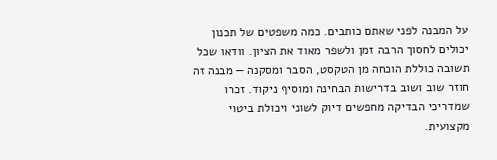על המבנה לפני שאתם כותבים. כמה משפטים של תכנון יכולים לחסוך הרבה זמן ולשפר מאוד את הציון. וודאו שכל תשובה כוללת הוכחה מן הטקסט, הסבר ומסקנה — מבנה זה חוזר שוב ושוב בדרישות הבחינה ומוסיף ניקוד. זכרו שמדריכי הבדיקה מחפשים דיוק לשוני ויכולת ביטוי מקצועית.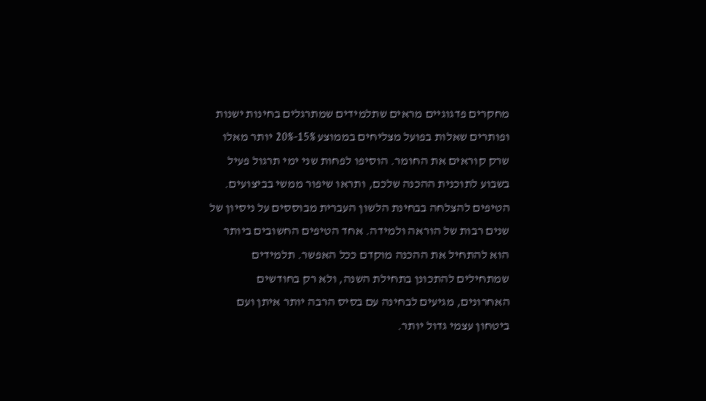מחקרים פדגוגיים מראים שתלמידים שמתרגלים בחינות ישנות ופותרים שאלות בפועל מצליחים בממוצע 15%-20% יותר מאלו שרק קוראים את החומר. הוסיפו לפחות שני ימי תרגול פעיל בשבוע לתוכנית ההכנה שלכם, ותראו שיפור ממשי בביצועים.
הטיפים להצלחה בבחינת הלשון העברית מבוססים על ניסיון של שנים רבות של הוראה ולמידה. אחד הטיפים החשובים ביותר הוא להתחיל את ההכנה מוקדם ככל האפשר. תלמידים שמתחילים להתכונן בתחילת השנה, ולא רק בחודשים האחרונים, מגיעים לבחינה עם בסיס הרבה יותר איתן ועם ביטחון עצמי גדול יותר.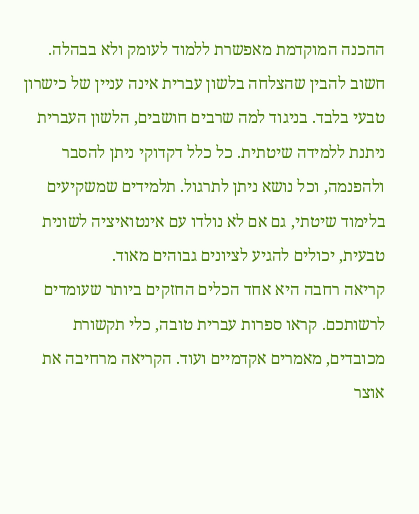ההכנה המוקדמת מאפשרת ללמוד לעומק ולא בבהלה.
חשוב להבין שהצלחה בלשון עברית אינה עניין של כישרון טבעי בלבד. בניגוד למה שרבים חושבים, הלשון העברית ניתנת ללמידה שיטתית. כל כלל דקדוקי ניתן להסבר ולהפנמה, וכל נושא ניתן לתרגול. תלמידים שמשקיעים בלימוד שיטתי, גם אם לא נולדו עם אינטואיציה לשונית טבעית, יכולים להגיע לציונים גבוהים מאוד.
קריאה רחבה היא אחד הכלים החזקים ביותר שעומדים לרשותכם. קראו ספרות עברית טובה, כלי תקשורת מכובדים, מאמרים אקדמיים ועוד. הקריאה מרחיבה את אוצר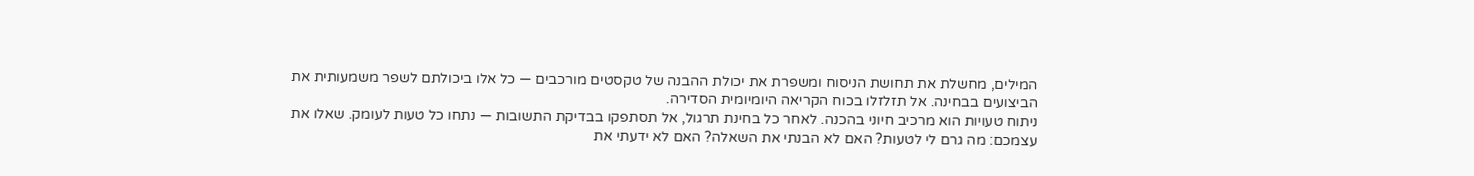המילים, מחשלת את תחושת הניסוח ומשפרת את יכולת ההבנה של טקסטים מורכבים — כל אלו ביכולתם לשפר משמעותית את הביצועים בבחינה. אל תזלזלו בכוח הקריאה היומיומית הסדירה.
ניתוח טעויות הוא מרכיב חיוני בהכנה. לאחר כל בחינת תרגול, אל תסתפקו בבדיקת התשובות — נתחו כל טעות לעומק. שאלו את עצמכם: מה גרם לי לטעות? האם לא הבנתי את השאלה? האם לא ידעתי את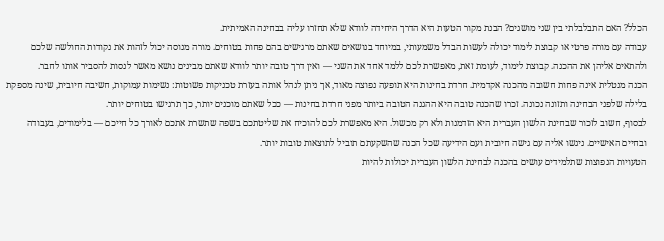הכלל? האם התבלבלתי בין שני מושגים? הבנת מקור הטעות היא הדרך היחידה לוודא שלא תחזרו עליה בבחינה האמיתית.
עבודה עם מורה פרטי או קבוצת לימוד יכולה לעשות הבדל משמעותי, במיוחד בנושאים שאתם מרגישים בהם פחות בטוחים. מורה מנוסה יכול לזהות את נקודות החולשה שלכם ולהתאים אליהן את ההכנה. קבוצת לימוד, לעומת זאת, מאפשרת לכם ללמד אחד את השני — ואין דרך טובה יותר לוודא שאתם מבינים נושא מאשר לנסות להסביר אותו לחבר.
הכנה מנטלית אינה פחות חשובה מהכנה אקדמית. חרדת בחינות היא תופעה נפוצה מאוד, אך ניתן לנהל אותה בעזרת טכניקות פשוטות: נשימות עמוקות, חשיבה חיובית, שינה מספקת בלילה שלפני הבחינה ותזונה נכונה. זכרו שהכנה טובה היא ההגנה הטובה ביותר מפני חרדת בחינות — ככל שאתם מוכנים יותר, כך תרגישו בטוחים יותר.
לבסוף, חשוב לזכור שבחינת הלשון העברית היא הזדמנות ולא רק מכשול. היא מאפשרת לכם להוכיח את שליטתכם בשפה שתשרת אתכם לאורך כל חייכם — בלימודים, בעבודה ובחיים האישיים. ניגשו אליה עם גישה חיובית ועם הידיעה שכל הכנה שהשקעתם תוביל לתוצאות טובות יותר.
הטעויות הנפוצות שתלמידים עושים בהכנה לבחינת הלשון העברית יכולות להיות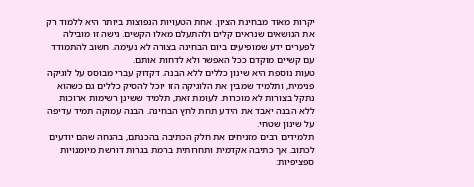יקרות מאוד מבחינת הציון. אחת הטעויות הנפוצות ביותר היא ללמוד רק את הנושאים שנראים קלים ולהתעלם מאלו הקשים. גישה זו מובילה לפערים ידע שמופיעים ביום הבחינה בצורה לא נעימה. חשוב להתמודד עם קשיים מוקדם ככל האפשר ולא לדחות אותם.
טעות נוספת היא שינון כללים ללא הבנה. דקדוק עברי מבוסס על לוגיקה פנימית, ותלמיד שמבין את הלוגיקה הזו יוכל להסיק כללים גם כשהוא נתקל בצורות לא מוכרות. לעומת זאת, תלמיד ששינן רשימות ארוכות ללא הבנה יאבד את הידע תחת לחץ הבחינה. הבנה עמוקה תמיד עדיפה על שינון שטחי.
תלמידים רבים מזניחים את חלק הכתיבה בהכנתם, בהנחה שהם יודעים לכתוב. אך כתיבה אקדמית ותחרותית ברמת בגרות דורשת מיומנויות ספציפיות: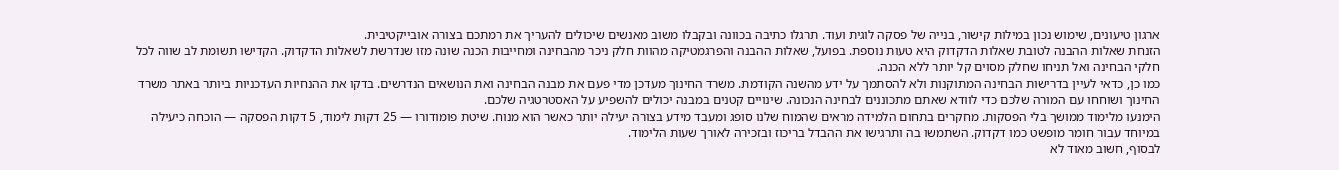ארגון טיעונים, שימוש נכון במילות קישור, בנייה של פסקה לוגית ועוד. תרגלו כתיבה בכוונה ובקבלו משוב מאנשים שיכולים להעריך את רמתכם בצורה אובייקטיבית.
הזנחת שאלות ההבנה לטובת שאלות הדקדוק היא טעות נוספת. בפועל, שאלות ההבנה והפרגמטיקה מהוות חלק ניכר מהבחינה ומחייבות הכנה שונה מזו שנדרשת לשאלות הדקדוק. הקדישו תשומת לב שווה לכל חלקי הבחינה ואל תניחו שחלק מסוים קל יותר ללא הכנה.
כמו כן, כדאי לעיין בדרישות הבחינה המתוקנות ולא להסתמך על ידע מהשנה הקודמת. משרד החינוך מעדכן מדי פעם את מבנה הבחינה ואת הנושאים הנדרשים. בדקו את ההנחיות העדכניות ביותר באתר משרד החינוך ושוחחו עם המורה שלכם כדי לוודא שאתם מתכוננים לבחינה הנכונה. שינויים קטנים במבנה יכולים להשפיע על האסטרטגיה שלכם.
הימנעו מלימוד ממושך בלי הפסקות. מחקרים בתחום הלמידה מראים שהמוח שלנו סופג ומעבד מידע בצורה יעילה יותר כאשר הוא מנוח. שיטת פומודורו — 25 דקות לימוד, 5 דקות הפסקה — הוכחה כיעילה במיוחד עבור חומר מופשט כמו דקדוק. השתמשו בה ותרגישו את ההבדל בריכוז ובזכירה לאורך שעות הלימוד.
לבסוף, חשוב מאוד לא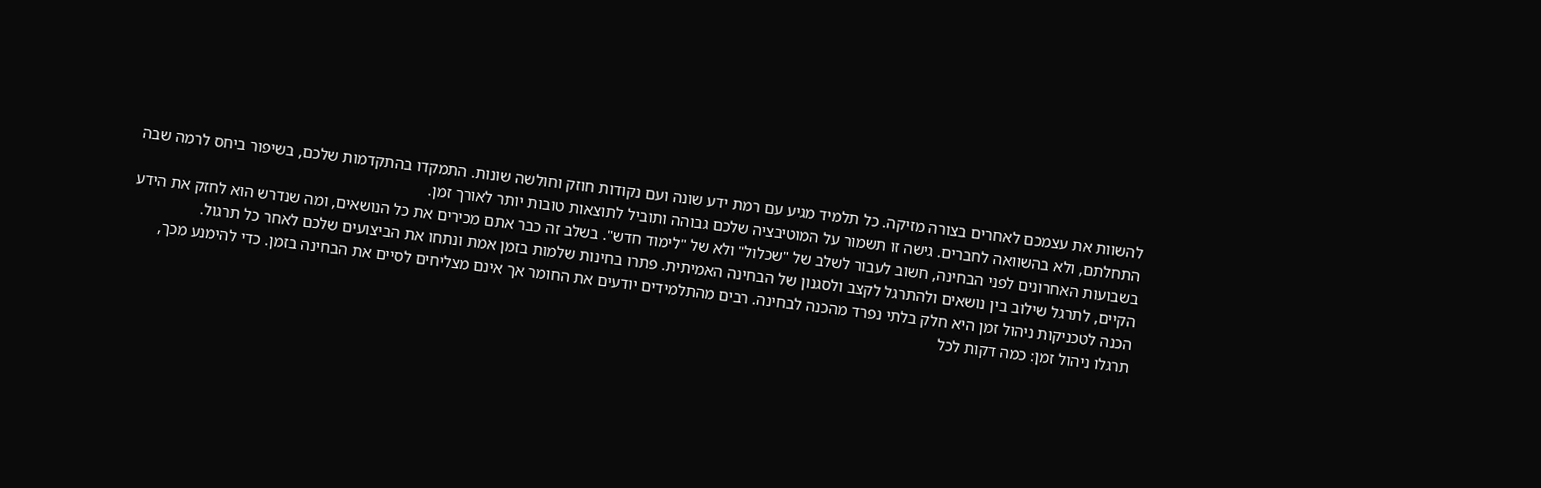להשוות את עצמכם לאחרים בצורה מזיקה. כל תלמיד מגיע עם רמת ידע שונה ועם נקודות חוזק וחולשה שונות. התמקדו בהתקדמות שלכם, בשיפור ביחס לרמה שבה התחלתם, ולא בהשוואה לחברים. גישה זו תשמור על המוטיבציה שלכם גבוהה ותוביל לתוצאות טובות יותר לאורך זמן.
בשבועות האחרונים לפני הבחינה, חשוב לעבור לשלב של "שכלול" ולא של "לימוד חדש". בשלב זה כבר אתם מכירים את כל הנושאים, ומה שנדרש הוא לחזק את הידע הקיים, לתרגל שילוב בין נושאים ולהתרגל לקצב ולסגנון של הבחינה האמיתית. פתרו בחינות שלמות בזמן אמת ונתחו את הביצועים שלכם לאחר כל תרגול.
הכנה לטכניקות ניהול זמן היא חלק בלתי נפרד מהכנה לבחינה. רבים מהתלמידים יודעים את החומר אך אינם מצליחים לסיים את הבחינה בזמן. כדי להימנע מכך, תרגלו ניהול זמן: כמה דקות לכל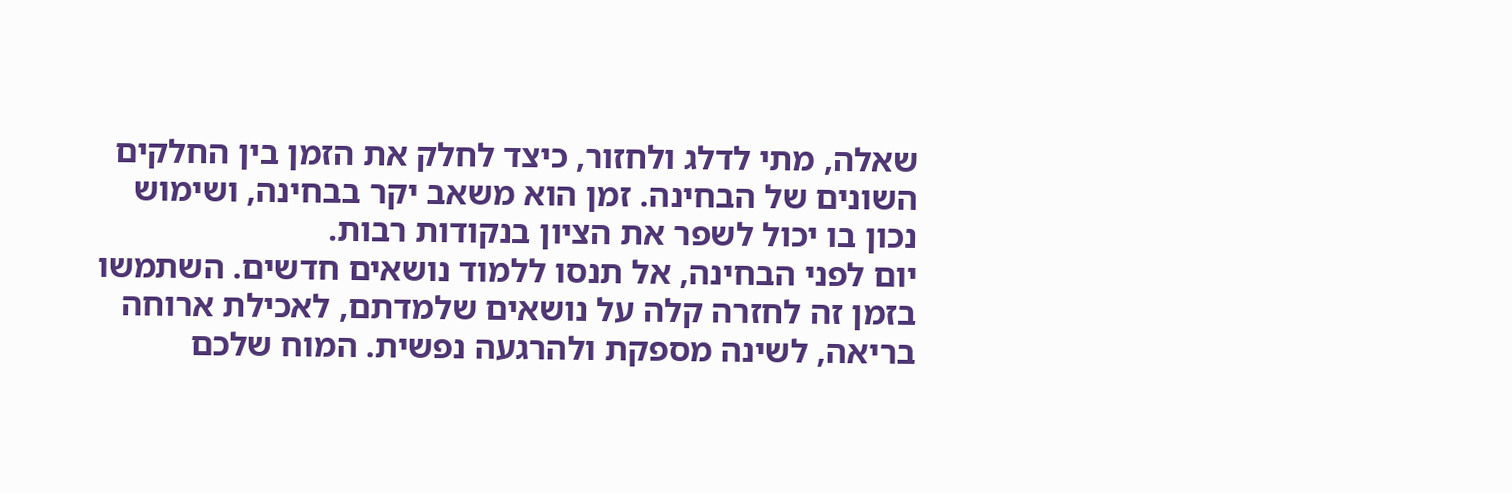שאלה, מתי לדלג ולחזור, כיצד לחלק את הזמן בין החלקים השונים של הבחינה. זמן הוא משאב יקר בבחינה, ושימוש נכון בו יכול לשפר את הציון בנקודות רבות.
יום לפני הבחינה, אל תנסו ללמוד נושאים חדשים. השתמשו בזמן זה לחזרה קלה על נושאים שלמדתם, לאכילת ארוחה בריאה, לשינה מספקת ולהרגעה נפשית. המוח שלכם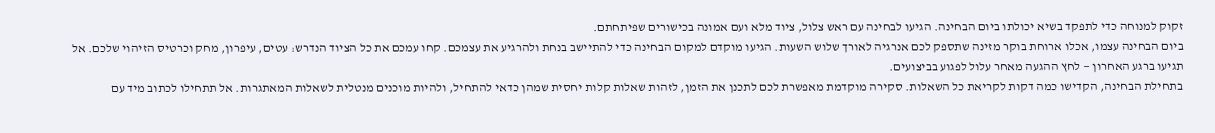זקוק למנוחה כדי לתפקד בשיא יכולתו ביום הבחינה. הגיעו לבחינה עם ראש צלול, ציוד מלא ועם אמונה בכישורים שפיתחתם.
ביום הבחינה עצמו, אכלו ארוחת בוקר מזינה שתספק לכם אנרגיה לאורך שלוש השעות. הגיעו מוקדם למקום הבחינה כדי להתיישב בנחת ולהרגיע את עצמכם. קחו עמכם את כל הציוד הנדרש: עטים, עיפרון, מחק וכרטיס הזיהוי שלכם. אל תגיעו ברגע האחרון — לחץ ההגעה מאחר עלול לפגוע בביצועים.
בתחילת הבחינה, הקדישו כמה דקות לקריאת כל השאלות. סקירה מוקדמת מאפשרת לכם לתכנן את הזמן, לזהות שאלות קלות יחסית שמהן כדאי להתחיל, ולהיות מוכנים מנטלית לשאלות המאתגרות. אל תתחילו לכתוב מיד עם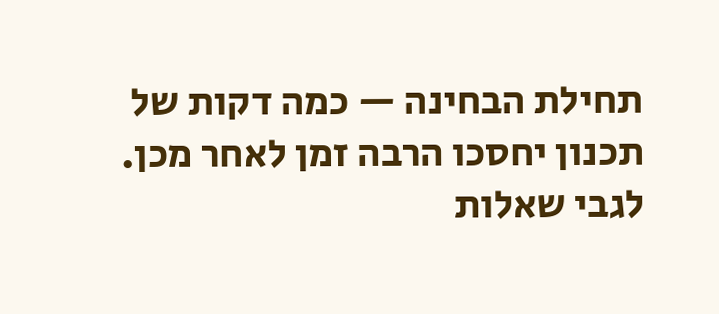תחילת הבחינה — כמה דקות של תכנון יחסכו הרבה זמן לאחר מכן.
לגבי שאלות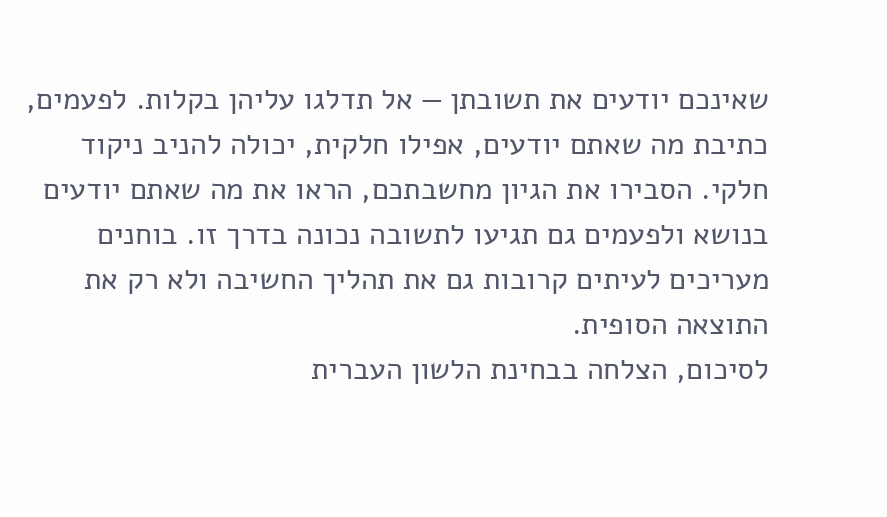שאינכם יודעים את תשובתן — אל תדלגו עליהן בקלות. לפעמים, כתיבת מה שאתם יודעים, אפילו חלקית, יכולה להניב ניקוד חלקי. הסבירו את הגיון מחשבתכם, הראו את מה שאתם יודעים בנושא ולפעמים גם תגיעו לתשובה נכונה בדרך זו. בוחנים מעריכים לעיתים קרובות גם את תהליך החשיבה ולא רק את התוצאה הסופית.
לסיכום, הצלחה בבחינת הלשון העברית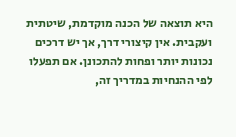היא תוצאה של הכנה מוקדמת, שיטתית ועקבית. אין קיצורי דרך, אך יש דרכים נכונות יותר ופחות להתכונן. אם תפעלו לפי ההנחיות במדריך זה,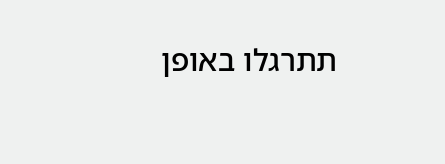תתרגלו באופן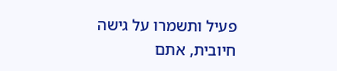פעיל ותשמרו על גישה חיובית, אתם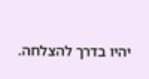יהיו בדרך להצלחה.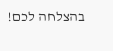בהצלחה לכם!